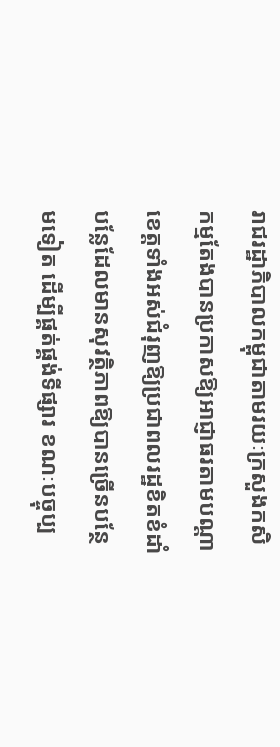រាជរដ្ឋាភិបាលកម្ពុជាតាមរយៈក្រសួងកសិកម្មតែងបានប្រកាសឱ្យអាជ្ញាធរតាមបណ្តាខេត្តទាំងអស់ជំរុញឱ្យប្រជាពលរដ្ឋខិតខំដាំបន្លែដែលមានសុវត្ថិភាពឱ្យបានច្រើនបន្ថែមទៀត ដើម្បីផ្គត់ផ្គង់ទីផ្សារ ខណៈបច្ចុប្ប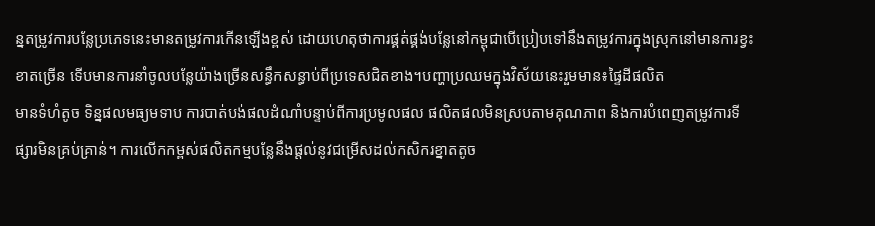ន្នតម្រូវការបន្លែប្រភេទនេះមានតម្រូវការកើនឡើងខ្ពស់ ដោយហេតុថាការផ្គត់ផ្គង់បន្លែនៅកម្ពុជាបើប្រៀបទៅនឹងតម្រូវការក្នុងស្រុកនៅមានការខ្វះខាតច្រើន ទើបមានការនាំចូលបន្លែយ៉ាងច្រើនសន្ធឹកសន្ធាប់ពីប្រទេសជិតខាង។បញ្ហាប្រឈមក្នុងវិស័យនេះរួមមាន៖ផ្ទៃដីផលិត
មានទំហំតូច ទិន្នផលមធ្យមទាប ការបាត់បង់ផលដំណាំបន្ទាប់ពីការប្រមូលផល ផលិតផលមិនស្របតាមគុណភាព និងការបំពេញតម្រូវការទីផ្សារមិនគ្រប់គ្រាន់។ ការលើកកម្ពស់ផលិតកម្មបន្លែនឹងផ្តល់នូវជម្រើសដល់កសិករខ្នាតតូច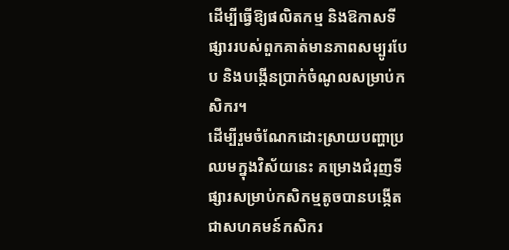ដើម្បីធ្វើឱ្យផលិតកម្ម និងឱកាសទីផ្សាររបស់ពួកគាត់មានភាពសម្បូរបែប និងបង្កើនប្រាក់ចំណូលសម្រាប់កសិករ។
ដើម្បីរួមចំណែកដោះស្រាយបញ្ហាប្រឈមក្នុងវិស័យនេះ គម្រោងជំរុញទីផ្សារសម្រាប់កសិកម្មតូចបានបង្កើតជាសហគមន៍កសិករ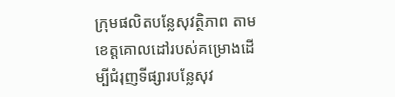ក្រុមផលិតបន្លែសុវត្ថិភាព តាមខេត្តគោលដៅរបស់គម្រោងដើម្បីជំរុញទីផ្សារបន្លែសុវ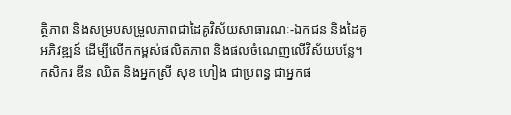ត្ថិភាព និងសម្របសម្រួលភាពជាដៃគូវិស័យសាធារណៈ-ឯកជន និងដៃគូអភិវឌ្ឍន៍ ដើម្បីលើកកម្ពស់ផលិតភាព និងផលចំណេញលើវិស័យបន្លែ។
កសិករ ឌីន ឈិត និងអ្នកស្រី សុខ ហៀង ជាប្រពន្ធ ជាអ្នកផ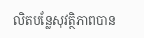លិតបន្លែសុវត្ថិភាពបាន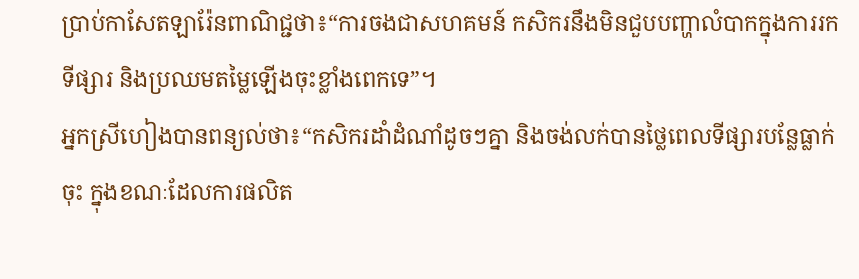ប្រាប់កាសែតឡារ៉ែនពាណិជ្ជថា៖“ការចងជាសហគមន៍ កសិករនឹងមិនជួបបញ្ហាលំបាកក្នុងការរកទីផ្សារ និងប្រឈមតម្លៃឡើងចុះខ្លាំងពេកទេ”។
អ្នកស្រីហៀងបានពន្យល់ថា៖“កសិករដាំដំណាំដូចៗគ្នា និងចង់លក់បានថ្លៃពេលទីផ្សារបន្លែធ្លាក់ចុះ ក្នុងខណៈដែលការផលិត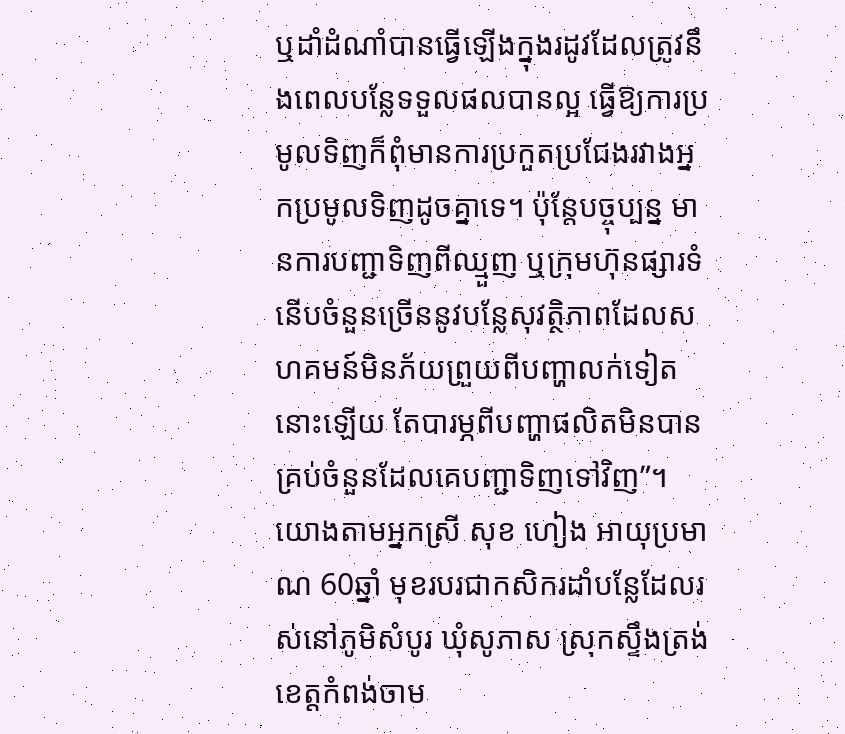ឬដាំដំណាំបានធ្វើឡើងក្នុងរដូវដែលត្រូវនឹងពេលបន្លែទទួលផលបានល្អ ធ្វើឱ្យការប្រមូលទិញក៏ពុំមានការប្រកួតប្រជែងរវាងអ្នកប្រមូលទិញដូចគ្នាទេ។ ប៉ុន្តែបច្ចុប្បន្ន មានការបញ្ជាទិញពីឈ្មួញ ឬក្រុមហ៊ុនផ្សារទំនើបចំនួនច្រើននូវបន្លែសុវត្ថិភាពដែលសហគមន៍មិនភ័យព្រួយពីបញ្ហាលក់ទៀតនោះឡើយ តែបារម្ភពីបញ្ហាផលិតមិនបានគ្រប់ចំនួនដែលគេបញ្ជាទិញទៅវិញ”។
យោងតាមអ្នកស្រី សុខ ហៀង អាយុប្រមាណ 60ឆ្នាំ មុខរបរជាកសិករដាំបន្លែដែលរស់នៅភូមិសំបូរ ឃុំសូភាស ស្រុកស្ទឹងត្រង់ ខេត្តកំពង់ចាម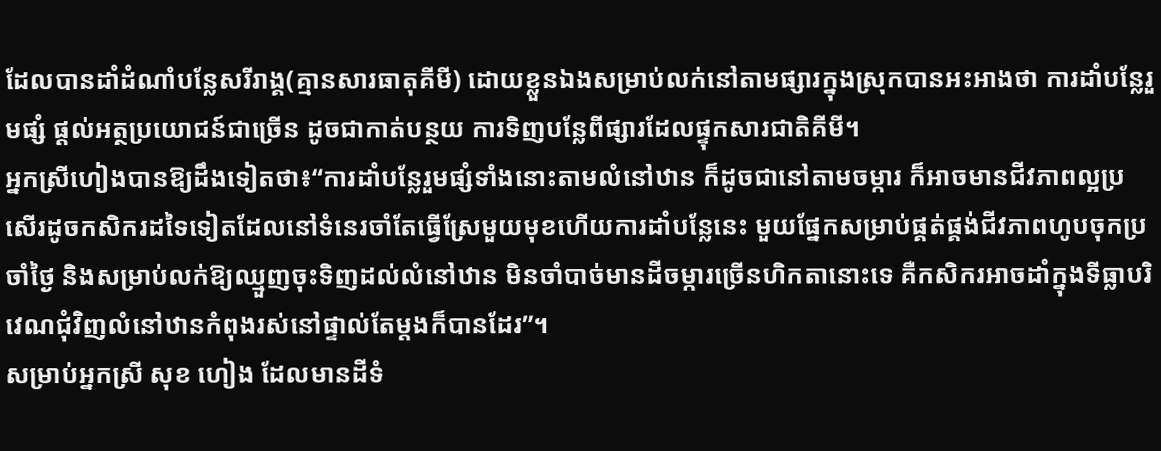ដែលបានដាំដំណាំបន្លែសរីរាង្គ(គ្មានសារធាតុគីមី) ដោយខ្លួនឯងសម្រាប់លក់នៅតាមផ្សារក្នុងស្រុកបានអះអាងថា ការដាំបន្លែរួមផ្សំ ផ្តល់អត្ថប្រយោជន៍ជាច្រើន ដូចជាកាត់បន្ថយ ការទិញបន្លែពីផ្សារដែលផ្ទុកសារជាតិគីមី។
អ្នកស្រីហៀងបានឱ្យដឹងទៀតថា៖“ការដាំបន្លែរួមផ្សំទាំងនោះតាមលំនៅឋាន ក៏ដូចជានៅតាមចម្ការ ក៏អាចមានជីវភាពល្អប្រសើរដូចកសិករដទៃទៀតដែលនៅទំនេរចាំតែធ្វើស្រែមួយមុខហើយការដាំបន្លែនេះ មួយផ្នែកសម្រាប់ផ្គត់ផ្គង់ជីវភាពហូបចុកប្រចាំថ្ងៃ និងសម្រាប់លក់ឱ្យឈ្មួញចុះទិញដល់លំនៅឋាន មិនចាំបាច់មានដីចម្ការច្រើនហិកតានោះទេ គឺកសិករអាចដាំក្នុងទីធ្លាបរិវេណជុំវិញលំនៅឋានកំពុងរស់នៅផ្ទាល់តែម្តងក៏បានដែរ”។
សម្រាប់អ្នកស្រី សុខ ហៀង ដែលមានដីទំ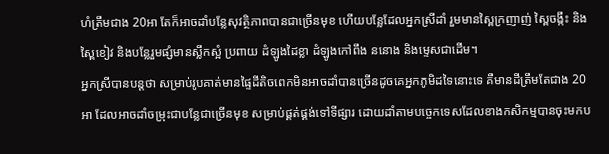ហំត្រឹមជាង 20អា តែក៏អាចដាំបន្លែសុវត្ថិភាពបានជាច្រើនមុខ ហើយបន្លែដែលអ្នកស្រីដាំ រួមមានស្ពៃក្រញាញ់ ស្ពៃចង្កឹះ និងស្ពៃខៀវ និងបន្លែរួមផ្សំមានស្លឹកស្អំ ប្រពាយ ដំឡូងដៃខ្លា ដំឡូងកៅពឹង ននោង និងម្ទេសជាដើម។
អ្នកស្រីបានបន្តថា សម្រាប់រូបគាត់មានផ្ទៃដីតិចពេកមិនអាចដាំបានច្រើនដូចគេអ្នកភូមិដទៃនោះទេ គឺមានដីត្រឹមតែជាង 20អា ដែលអាចដាំចម្រុះជាបន្លែជាច្រើនមុខ សម្រាប់ផ្គត់ផ្គង់ទៅទីផ្សារ ដោយដាំតាមបច្ចេកទេសដែលខាងកសិកម្មបានចុះមកប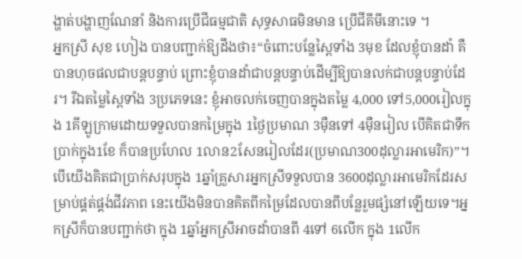ង្ហាត់បង្ហាញណែនាំ និងការប្រើជីធម្មជាតិ សុទ្ធសាធមិនមាន ប្រើជីគីមីនោះទេ ។
អ្នកស្រី សុខ ហៀង បានបញ្ជាក់ឱ្យដឹងថា៖“ចំពោះបន្លែស្ពៃទាំង 3មុខ ដែលខ្ញុំបានដាំ គឺបានហុចផលជាបន្តបន្ទាប់ ព្រោះខ្ញុំបានដាំជាបន្តបន្ទាប់ដើម្បីឱ្យបានលក់ជាបន្តបន្ទាប់ដែរ។ រីឯតម្លៃស្ពៃទាំង 3ប្រភេទនេះ ខ្ញុំអាចលក់ចេញបានក្នុងតម្លៃ 4,000 ទៅ5,000រៀលក្នុង 1គីឡូក្រាមដោយទទួលបានកម្រៃក្នុង 1ថ្ងៃប្រមាណ 3ម៉ឺនទៅ 4ម៉ឺនរៀល បើគិតជាទឹកប្រាក់ក្នុង1ខែ ក៏បានប្រហែល 1លាន2សែនរៀលដែរ(ប្រមាណ300ដុល្លារអាមេរិក)”។ បើយើងគិតជាប្រាក់សរុបក្នុង 1ឆ្នាំគ្រួសារអ្នកស្រីទទួលបាន 3600ដុល្លារអាមេរិកដែរសម្រាប់ផ្គត់ផ្គង់ជីវភាព នេះយើងមិនបានគិតពីកម្រៃដែលបានពីបន្លែរួមផ្សំនៅឡើយទេ។អ្នកស្រីក៏បានបញ្ជាក់ថា ក្នុង 1ឆ្នាំអ្នកស្រីអាចដាំបានពី 4ទៅ 6លើក ក្នុង 1លើក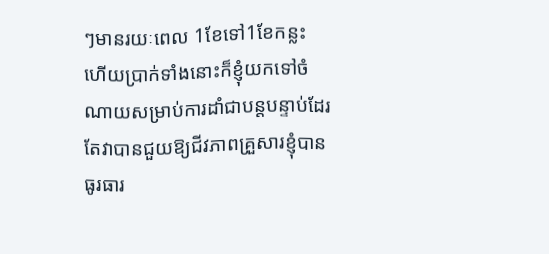ៗមានរយៈពេល 1ខែទៅ1ខែកន្លះ ហើយប្រាក់ទាំងនោះក៏ខ្ញុំយកទៅចំណាយសម្រាប់ការដាំជាបន្តបន្ទាប់ដែរ តែវាបានជួយឱ្យជីវភាពគ្រួសារខ្ញុំបានធូរធារ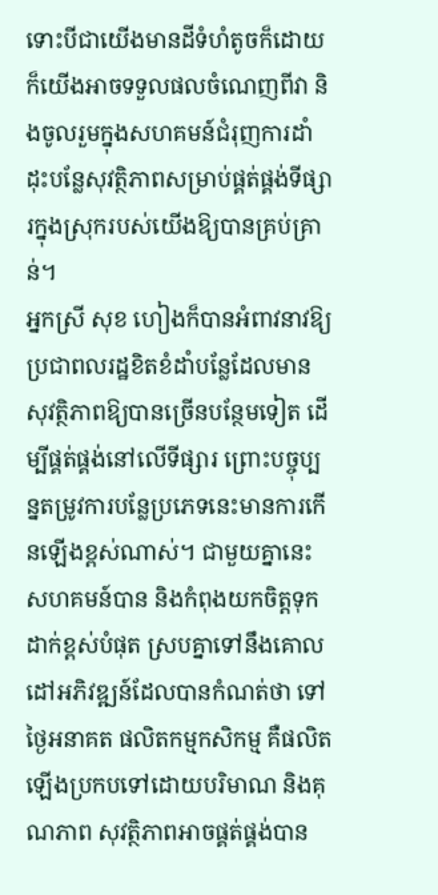ទោះបីជាយើងមានដីទំហំតូចក៏ដោយក៏យើងអាចទទួលផលចំណេញពីវា និងចូលរួមក្នុងសហគមន៍ជំរុញការដាំដុះបន្លែសុវត្ថិភាពសម្រាប់ផ្គត់ផ្គង់ទីផ្សារក្នុងស្រុករបស់យើងឱ្យបានគ្រប់គ្រាន់។
អ្នកស្រី សុខ ហៀងក៏បានអំពាវនាវឱ្យប្រជាពលរដ្ឋខិតខំដាំបន្លែដែលមានសុវត្ថិភាពឱ្យបានច្រើនបន្ថែមទៀត ដើម្បីផ្គត់ផ្គង់នៅលើទីផ្សារ ព្រោះបច្ចុប្បន្នតម្រូវការបន្លែប្រភេទនេះមានការកើនឡើងខ្ពស់ណាស់។ ជាមួយគ្នានេះសហគមន៍បាន និងកំពុងយកចិត្តទុកដាក់ខ្ពស់បំផុត ស្របគ្នាទៅនឹងគោលដៅអភិវឌ្ឍន៍ដែលបានកំណត់ថា ទៅថ្ងៃអនាគត ផលិតកម្មកសិកម្ម គឺផលិតឡើងប្រកបទៅដោយបរិមាណ និងគុណភាព សុវត្ថិភាពអាចផ្គត់ផ្គង់បាន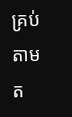គ្រប់តាមត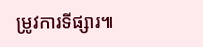ម្រូវការទីផ្សារ៕